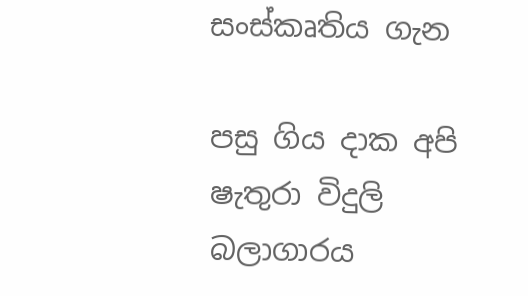සංස්කෘතිය ගැන

පසු ගිය දාක අපි ෂැතුරා විදුලි බලාගාරය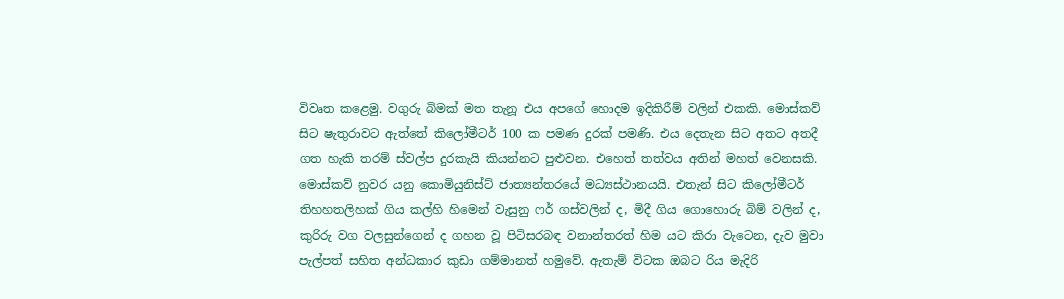විවෘත කළෙමු. වගුරු බිමක් මත තැනූ එය අපගේ හොදම ඉදිකිරීම් වලින් එකකි. මොස්කව් සිට ෂැතුරාවට ඇත්තේ කිලෝමීටර් 100 ක පමණ දුරක් පමණි. එය දෙතැන සිට අතට අතදී ගත හැකි තරම් ස්වල්ප දුරකැයි කියන්නට පුළුවන. එහෙත් තත්වය අතින් මහත් වෙනසකි. මොස්කව් නුවර යනු කොමියුනිස්ට් ජාත්‍යන්තරයේ මධ්‍යස්ථානයයි. එතැන් සිට කිලෝමීටර් තිහහතලිහක් ගිය කල්හි හිමෙන් වැසුනු ෆර් ගස්වලින් ද, මිදී ගිය ගොහොරු බිම් වලින් ද, කුරිරු වග වලසුන්ගෙන් ද ගහන වූ පිටිසරබඳ වනාන්තරත් හිම යට කිරා වැටෙන, දැව මුවා පැල්පත් සහිත අන්ධකාර කුඩා ගම්මානත් හමුවේ. ඇතැම් විටක ඔබට රිය මැදිරි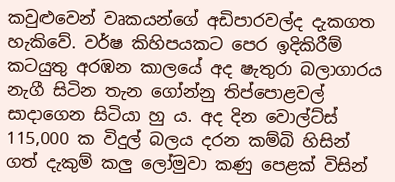කවුළුවෙන් වෘකයන්ගේ අඩිපාරවල්ද දැකගත හැකිවේ. වර්ෂ කිහිපයකට පෙර ඉදිකිරීම් කටයුතු අරඹන කාලයේ අද ෂැතුරා බලාගාරය නැගී සිටින තැන ගෝන්නු තිප්පොළවල් සාදාගෙන සිටියා හු ය. අද දින වොල්ට්ස් 115,000 ක විදුල් බලය දරන කම්බි හිසින් ගත් දැකුම් කලු ලෝමුවා කණු පෙළක් විසින්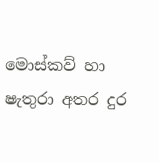මොස්කව් හා ෂැතුරා අතර දුර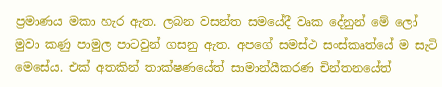ප්‍රමාණය මකා හැර ඇත. ලබන වසන්ත සමයේදී වෘක දේනුන් මේ ලෝ මුවා කණු පාමුල පාටවුන් ගසනු ඇත. අපගේ සමස්ථ සංස්කෘත්යේ ම සැටි මෙසේය. එක් අතකින් තාක්ෂණයේත් සාමාන්යීකරණ චින්තනයේත්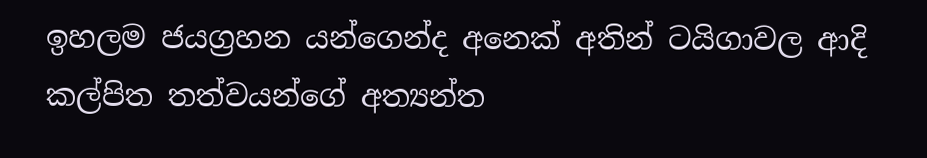ඉහලම ජයග්‍රහන යන්ගෙන්ද අනෙක් අතින් ටයිගාවල ආදි කල්පිත තත්වයන්ගේ අත්‍යන්ත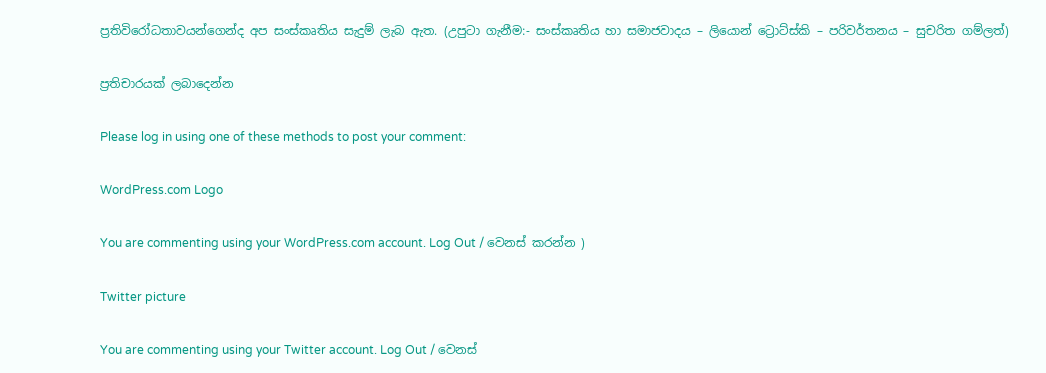ප්‍රතිවිරෝධතාවයන්ගෙන්ද අප සංස්කෘතිය සැදුම් ලැබ ඇත. (උපුටා ගැනීම:- සංස්කෘතිය හා සමාජවාදය – ලියොන් ට්‍රොට්ස්කි – පරිවර්තනය – සුචරිත ගම්ලත්)

ප්‍රතිචාරයක් ලබාදෙන්න

Please log in using one of these methods to post your comment:

WordPress.com Logo

You are commenting using your WordPress.com account. Log Out / වෙනස් කරන්න )

Twitter picture

You are commenting using your Twitter account. Log Out / වෙනස්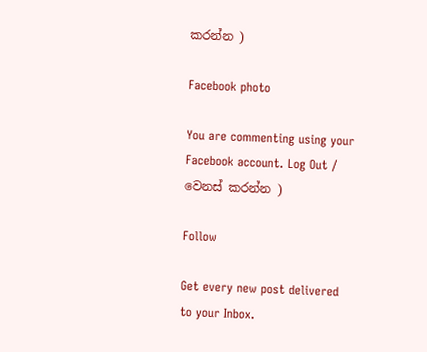කරන්න )

Facebook photo

You are commenting using your Facebook account. Log Out / වෙනස් කරන්න )

Follow

Get every new post delivered to your Inbox.